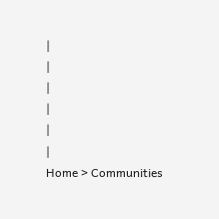|
|
|
|
|
|
Home > Communities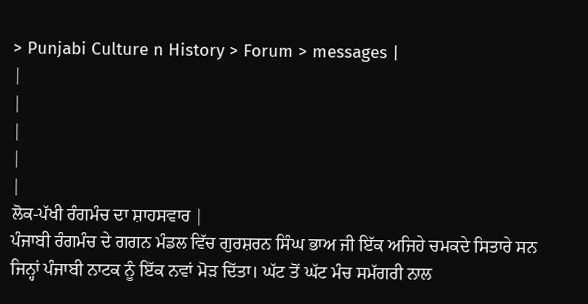> Punjabi Culture n History > Forum > messages |
|
|
|
|
|
ਲੋਕ-ਪੱਖੀ ਰੰਗਮੰਚ ਦਾ ਸ਼ਾਹਸਵਾਰ |
ਪੰਜਾਬੀ ਰੰਗਮੰਚ ਦੇ ਗਗਨ ਮੰਡਲ ਵਿੱਚ ਗੁਰਸ਼ਰਨ ਸਿੰਘ ਭਾਅ ਜੀ ਇੱਕ ਅਜਿਹੇ ਚਮਕਦੇ ਸਿਤਾਰੇ ਸਨ ਜਿਨ੍ਹਾਂ ਪੰਜਾਬੀ ਨਾਟਕ ਨੂੰ ਇੱਕ ਨਵਾਂ ਮੋੜ ਦਿੱਤਾ। ਘੱਟ ਤੋਂ ਘੱਟ ਮੰਚ ਸਮੱਗਰੀ ਨਾਲ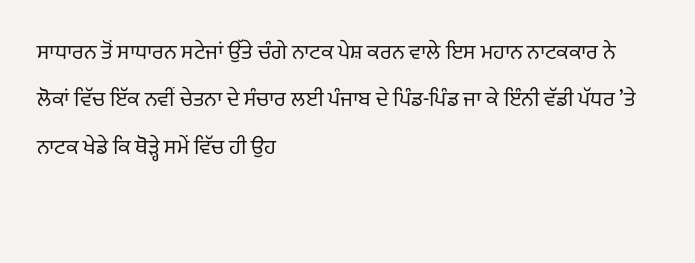ਸਾਧਾਰਨ ਤੋਂ ਸਾਧਾਰਨ ਸਟੇਜਾਂ ਉੱਤੇ ਚੰਗੇ ਨਾਟਕ ਪੇਸ਼ ਕਰਨ ਵਾਲੇ ਇਸ ਮਹਾਨ ਨਾਟਕਕਾਰ ਨੇ ਲੋਕਾਂ ਵਿੱਚ ਇੱਕ ਨਵੀਂ ਚੇਤਨਾ ਦੇ ਸੰਚਾਰ ਲਈ ਪੰਜਾਬ ਦੇ ਪਿੰਡ-ਪਿੰਡ ਜਾ ਕੇ ਇੰਨੀ ਵੱਡੀ ਪੱਧਰ ’ਤੇ ਨਾਟਕ ਖੇਡੇ ਕਿ ਥੋੜ੍ਹੇ ਸਮੇਂ ਵਿੱਚ ਹੀ ਉਹ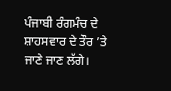ਪੰਜਾਬੀ ਰੰਗਮੰਚ ਦੇ ਸ਼ਾਹਸਵਾਰ ਦੇ ਤੌਰ ’ਤੇ ਜਾਣੇ ਜਾਣ ਲੱਗੇ।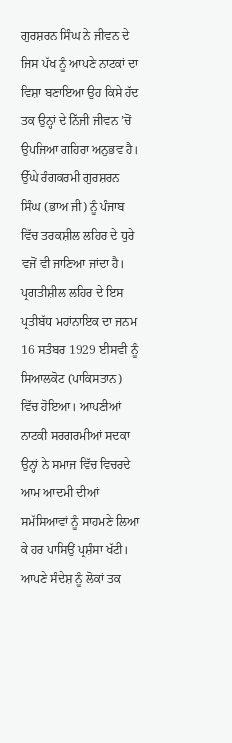ਗੁਰਸ਼ਰਨ ਸਿੰਘ ਨੇ ਜੀਵਨ ਦੇ ਜਿਸ ਪੱਖ ਨੂੰ ਆਪਣੇ ਨਾਟਕਾਂ ਦਾ ਵਿਸ਼ਾ ਬਣਾਇਆ ਉਹ ਕਿਸੇ ਹੱਦ ਤਕ ਉਨ੍ਹਾਂ ਦੇ ਨਿੱਜੀ ਜੀਵਨ ’ਚੋਂ ਉਪਜਿਆ ਗਹਿਰਾ ਅਨੁਭਵ ਹੈ। ਉੱਘੇ ਰੰਗਕਰਮੀ ਗੁਰਸ਼ਰਨ ਸਿੰਘ (ਭਾਅ ਜੀ) ਨੂੰ ਪੰਜਾਬ ਵਿੱਚ ਤਰਕਸ਼ੀਲ ਲਹਿਰ ਦੇ ਧੁਰੇ ਵਜੋਂ ਵੀ ਜਾਣਿਆ ਜਾਂਦਾ ਹੈ। ਪ੍ਰਗਤੀਸ਼ੀਲ ਲਹਿਰ ਦੇ ਇਸ ਪ੍ਰਤੀਬੱਧ ਮਹਾਂਨਾਇਕ ਦਾ ਜਨਮ 16 ਸਤੰਬਰ 1929 ਈਸਵੀ ਨੂੰ ਸਿਆਲਕੋਟ (ਪਾਕਿਸਤਾਨ) ਵਿੱਚ ਹੋਇਆ। ਆਪਣੀਆਂ ਨਾਟਕੀ ਸਰਗਰਮੀਆਂ ਸਦਕਾ ਉਨ੍ਹਾਂ ਨੇ ਸਮਾਜ ਵਿੱਚ ਵਿਚਰਦੇ ਆਮ ਆਦਮੀ ਦੀਆਂ ਸਮੱਸਿਆਵਾਂ ਨੂੰ ਸਾਹਮਣੇ ਲਿਆ ਕੇ ਹਰ ਪਾਸਿਉਂ ਪ੍ਰਸ਼ੰਸਾ ਖੱਟੀ। ਆਪਣੇ ਸੰਦੇਸ਼ ਨੂੰ ਲੋਕਾਂ ਤਕ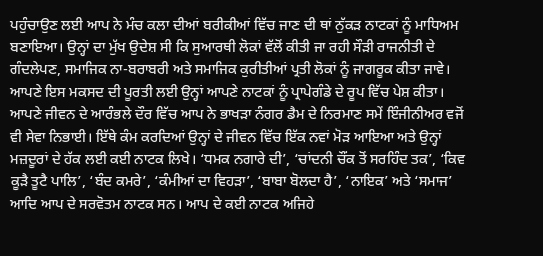ਪਹੁੰਚਾਉਣ ਲਈ ਆਪ ਨੇ ਮੰਚ ਕਲਾ ਦੀਆਂ ਬਰੀਕੀਆਂ ਵਿੱਚ ਜਾਣ ਦੀ ਥਾਂ ਨੁੱਕੜ ਨਾਟਕਾਂ ਨੂੰ ਮਾਧਿਅਮ ਬਣਾਇਆ। ਉਨ੍ਹਾਂ ਦਾ ਮੁੱਖ ਉਦੇਸ਼ ਸੀ ਕਿ ਸੁਆਰਥੀ ਲੋਕਾਂ ਵੱਲੋਂ ਕੀਤੀ ਜਾ ਰਹੀ ਸੌੜੀ ਰਾਜਨੀਤੀ ਦੇ ਗੰਦਲੇਪਣ, ਸਮਾਜਿਕ ਨਾ-ਬਰਾਬਰੀ ਅਤੇ ਸਮਾਜਿਕ ਕੁਰੀਤੀਆਂ ਪ੍ਰਤੀ ਲੋਕਾਂ ਨੂੰ ਜਾਗਰੂਕ ਕੀਤਾ ਜਾਵੇ। ਆਪਣੇ ਇਸ ਮਕਸਦ ਦੀ ਪੂਰਤੀ ਲਈ ਉਨ੍ਹਾਂ ਆਪਣੇ ਨਾਟਕਾਂ ਨੂੰ ਪ੍ਰਾਪੇਗੰਡੇ ਦੇ ਰੂਪ ਵਿੱਚ ਪੇਸ਼ ਕੀਤਾ। ਆਪਣੇ ਜੀਵਨ ਦੇ ਆਰੰਭਲੇ ਦੌਰ ਵਿੱਚ ਆਪ ਨੇ ਭਾਖੜਾ ਨੰਗਰ ਡੈਮ ਦੇ ਨਿਰਮਾਣ ਸਮੇਂ ਇੰਜੀਨੀਅਰ ਵਜੋਂ ਵੀ ਸੇਵਾ ਨਿਭਾਈ। ਇੱਥੇ ਕੰਮ ਕਰਦਿਆਂ ਉਨ੍ਹਾਂ ਦੇ ਜੀਵਨ ਵਿੱਚ ਇੱਕ ਨਵਾਂ ਮੋੜ ਆਇਆ ਅਤੇ ਉਨ੍ਹਾਂ ਮਜ਼ਦੂਰਾਂ ਦੇ ਹੱਕ ਲਈ ਕਈ ਨਾਟਕ ਲਿਖੇ। ‘ਧਮਕ ਨਗਾਰੇ ਦੀ’, ‘ਚਾਂਦਨੀ ਚੌਂਕ ਤੋਂ ਸਰਹਿੰਦ ਤਕ’, ‘ਕਿਵ ਕੂੜੈ ਤੂਟੈ ਪਾਲਿ’, ‘ਬੰਦ ਕਮਰੇ’, ‘ਕੰਮੀਆਂ ਦਾ ਵਿਹੜਾ’, ‘ਬਾਬਾ ਬੋਲਦਾ ਹੈ’, ‘ਨਾਇਕ’ ਅਤੇ ‘ਸਮਾਜ’ ਆਦਿ ਆਪ ਦੇ ਸਰਵੋਤਮ ਨਾਟਕ ਸਨ। ਆਪ ਦੇ ਕਈ ਨਾਟਕ ਅਜਿਹੇ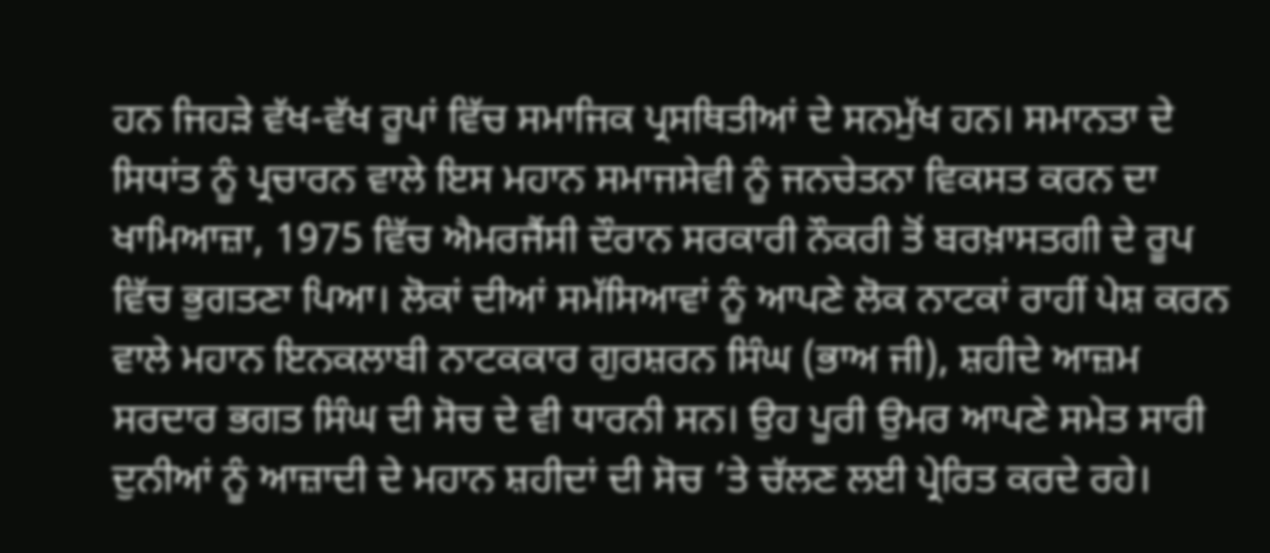ਹਨ ਜਿਹੜੇ ਵੱਖ-ਵੱਖ ਰੂਪਾਂ ਵਿੱਚ ਸਮਾਜਿਕ ਪ੍ਰਸਥਿਤੀਆਂ ਦੇ ਸਨਮੁੱਖ ਹਨ। ਸਮਾਨਤਾ ਦੇ ਸਿਧਾਂਤ ਨੂੰ ਪ੍ਰਚਾਰਨ ਵਾਲੇ ਇਸ ਮਹਾਨ ਸਮਾਜਸੇਵੀ ਨੂੰ ਜਨਚੇਤਨਾ ਵਿਕਸਤ ਕਰਨ ਦਾ ਖਾਮਿਆਜ਼ਾ, 1975 ਵਿੱਚ ਐਮਰਜੈਂਸੀ ਦੌਰਾਨ ਸਰਕਾਰੀ ਨੌਕਰੀ ਤੋਂ ਬਰਖ਼ਾਸਤਗੀ ਦੇ ਰੂਪ ਵਿੱਚ ਭੁਗਤਣਾ ਪਿਆ। ਲੋਕਾਂ ਦੀਆਂ ਸਮੱਸਿਆਵਾਂ ਨੂੰ ਆਪਣੇ ਲੋਕ ਨਾਟਕਾਂ ਰਾਹੀਂ ਪੇਸ਼ ਕਰਨ ਵਾਲੇ ਮਹਾਨ ਇਨਕਲਾਬੀ ਨਾਟਕਕਾਰ ਗੁਰਸ਼ਰਨ ਸਿੰਘ (ਭਾਅ ਜੀ), ਸ਼ਹੀਦੇ ਆਜ਼ਮ ਸਰਦਾਰ ਭਗਤ ਸਿੰਘ ਦੀ ਸੋਚ ਦੇ ਵੀ ਧਾਰਨੀ ਸਨ। ਉਹ ਪੂਰੀ ਉਮਰ ਆਪਣੇ ਸਮੇਤ ਸਾਰੀ ਦੁਨੀਆਂ ਨੂੰ ਆਜ਼ਾਦੀ ਦੇ ਮਹਾਨ ਸ਼ਹੀਦਾਂ ਦੀ ਸੋਚ ’ਤੇ ਚੱਲਣ ਲਈ ਪ੍ਰੇਰਿਤ ਕਰਦੇ ਰਹੇ।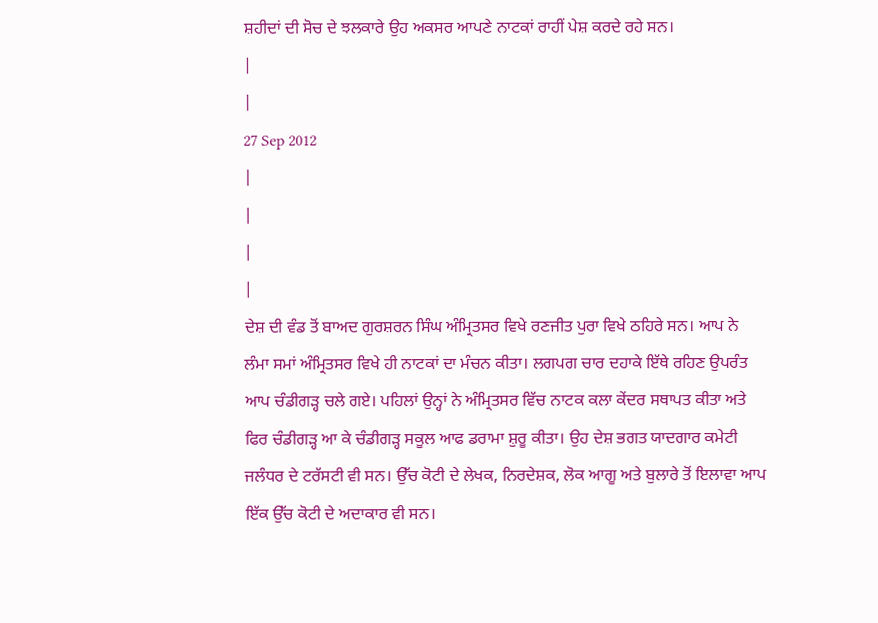ਸ਼ਹੀਦਾਂ ਦੀ ਸੋਚ ਦੇ ਝਲਕਾਰੇ ਉਹ ਅਕਸਰ ਆਪਣੇ ਨਾਟਕਾਂ ਰਾਹੀਂ ਪੇਸ਼ ਕਰਦੇ ਰਹੇ ਸਨ।
|
|
27 Sep 2012
|
|
|
|
ਦੇਸ਼ ਦੀ ਵੰਡ ਤੋਂ ਬਾਅਦ ਗੁਰਸ਼ਰਨ ਸਿੰਘ ਅੰਮ੍ਰਿਤਸਰ ਵਿਖੇ ਰਣਜੀਤ ਪੁਰਾ ਵਿਖੇ ਠਹਿਰੇ ਸਨ। ਆਪ ਨੇ ਲੰਮਾ ਸਮਾਂ ਅੰਮ੍ਰਿਤਸਰ ਵਿਖੇ ਹੀ ਨਾਟਕਾਂ ਦਾ ਮੰਚਨ ਕੀਤਾ। ਲਗਪਗ ਚਾਰ ਦਹਾਕੇ ਇੱਥੇ ਰਹਿਣ ਉਪਰੰਤ ਆਪ ਚੰਡੀਗੜ੍ਹ ਚਲੇ ਗਏ। ਪਹਿਲਾਂ ਉਨ੍ਹਾਂ ਨੇ ਅੰਮ੍ਰਿਤਸਰ ਵਿੱਚ ਨਾਟਕ ਕਲਾ ਕੇਂਦਰ ਸਥਾਪਤ ਕੀਤਾ ਅਤੇ ਫਿਰ ਚੰਡੀਗੜ੍ਹ ਆ ਕੇ ਚੰਡੀਗੜ੍ਹ ਸਕੂਲ ਆਫ ਡਰਾਮਾ ਸ਼ੁਰੂ ਕੀਤਾ। ਉਹ ਦੇਸ਼ ਭਗਤ ਯਾਦਗਾਰ ਕਮੇਟੀ ਜਲੰਧਰ ਦੇ ਟਰੱਸਟੀ ਵੀ ਸਨ। ਉੱਚ ਕੋਟੀ ਦੇ ਲੇਖਕ, ਨਿਰਦੇਸ਼ਕ, ਲੋਕ ਆਗੂ ਅਤੇ ਬੁਲਾਰੇ ਤੋਂ ਇਲਾਵਾ ਆਪ ਇੱਕ ਉੱਚ ਕੋਟੀ ਦੇ ਅਦਾਕਾਰ ਵੀ ਸਨ।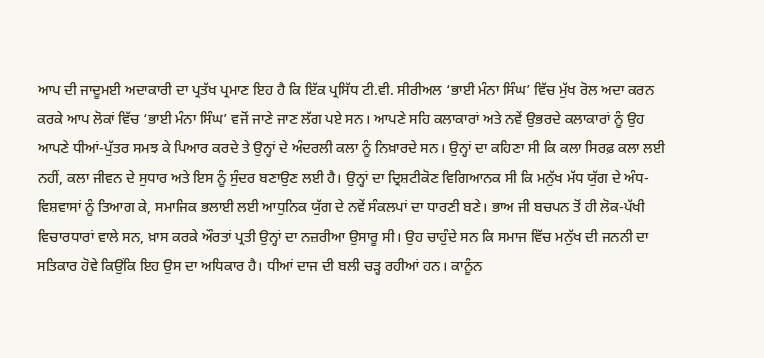ਆਪ ਦੀ ਜਾਦੂਮਈ ਅਦਾਕਾਰੀ ਦਾ ਪ੍ਰਤੱਖ ਪ੍ਰਮਾਣ ਇਹ ਹੈ ਕਿ ਇੱਕ ਪ੍ਰਸਿੱਧ ਟੀ.ਵੀ. ਸੀਰੀਅਲ ‘ਭਾਈ ਮੰਨਾ ਸਿੰਘ’ ਵਿੱਚ ਮੁੱਖ ਰੋਲ ਅਦਾ ਕਰਨ ਕਰਕੇ ਆਪ ਲੋਕਾਂ ਵਿੱਚ ‘ਭਾਈ ਮੰਨਾ ਸਿੰਘ’ ਵਜੋਂ ਜਾਣੇ ਜਾਣ ਲੱਗ ਪਏ ਸਨ। ਆਪਣੇ ਸਹਿ ਕਲਾਕਾਰਾਂ ਅਤੇ ਨਵੇਂ ਉਭਰਦੇ ਕਲਾਕਾਰਾਂ ਨੂੰ ਉਹ ਆਪਣੇ ਧੀਆਂ-ਪੁੱਤਰ ਸਮਝ ਕੇ ਪਿਆਰ ਕਰਦੇ ਤੇ ਉਨ੍ਹਾਂ ਦੇ ਅੰਦਰਲੀ ਕਲਾ ਨੂੰ ਨਿਖ਼ਾਰਦੇ ਸਨ। ਉਨ੍ਹਾਂ ਦਾ ਕਹਿਣਾ ਸੀ ਕਿ ਕਲਾ ਸਿਰਫ਼ ਕਲਾ ਲਈ ਨਹੀਂ, ਕਲਾ ਜੀਵਨ ਦੇ ਸੁਧਾਰ ਅਤੇ ਇਸ ਨੂੰ ਸੁੰਦਰ ਬਣਾਉਣ ਲਈ ਹੈ। ਉਨ੍ਹਾਂ ਦਾ ਦ੍ਰਿਸ਼ਟੀਕੋਣ ਵਿਗਿਆਨਕ ਸੀ ਕਿ ਮਨੁੱਖ ਮੱਧ ਯੁੱਗ ਦੇ ਅੰਧ-ਵਿਸ਼ਵਾਸਾਂ ਨੂੰ ਤਿਆਗ ਕੇ, ਸਮਾਜਿਕ ਭਲਾਈ ਲਈ ਆਧੁਨਿਕ ਯੁੱਗ ਦੇ ਨਵੇਂ ਸੰਕਲਪਾਂ ਦਾ ਧਾਰਣੀ ਬਣੇ। ਭਾਅ ਜੀ ਬਚਪਨ ਤੋਂ ਹੀ ਲੋਕ-ਪੱਖੀ ਵਿਚਾਰਧਾਰਾਂ ਵਾਲੇ ਸਨ, ਖ਼ਾਸ ਕਰਕੇ ਔਰਤਾਂ ਪ੍ਰਤੀ ਉਨ੍ਹਾਂ ਦਾ ਨਜ਼ਰੀਆ ਉਸਾਰੂ ਸੀ। ਉਹ ਚਾਹੁੰਦੇ ਸਨ ਕਿ ਸਮਾਜ ਵਿੱਚ ਮਨੁੱਖ ਦੀ ਜਨਨੀ ਦਾ ਸਤਿਕਾਰ ਹੋਵੇ ਕਿਉਂਕਿ ਇਹ ਉਸ ਦਾ ਅਧਿਕਾਰ ਹੈ। ਧੀਆਂ ਦਾਜ ਦੀ ਬਲੀ ਚੜ੍ਹ ਰਹੀਆਂ ਹਨ। ਕਾਨੂੰਨ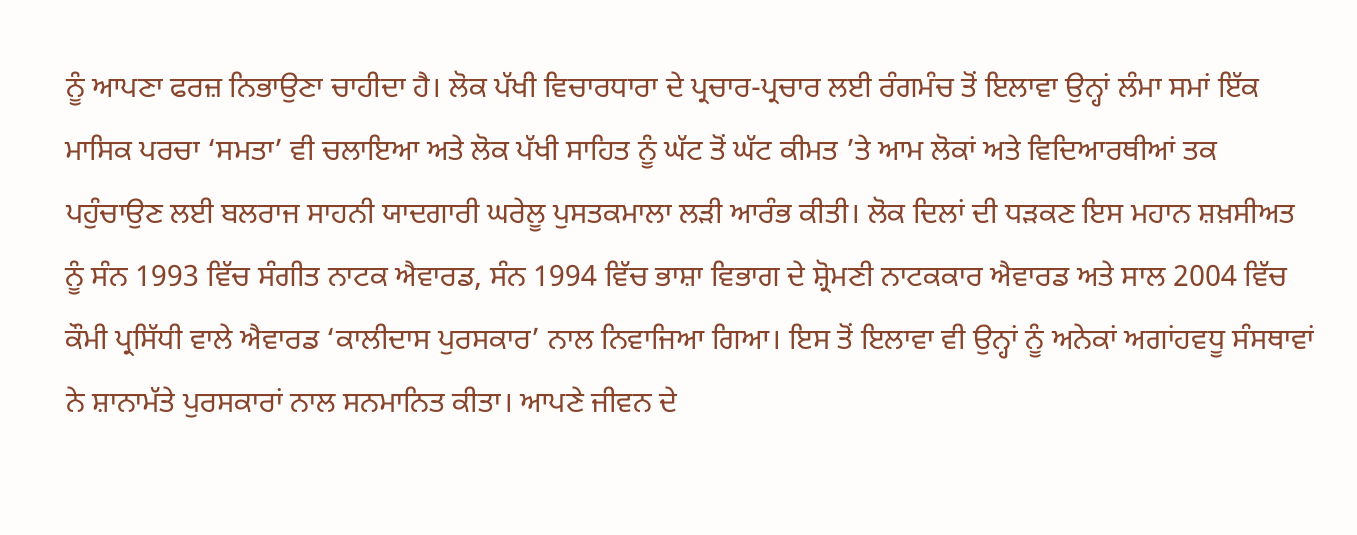ਨੂੰ ਆਪਣਾ ਫਰਜ਼ ਨਿਭਾਉਣਾ ਚਾਹੀਦਾ ਹੈ। ਲੋਕ ਪੱਖੀ ਵਿਚਾਰਧਾਰਾ ਦੇ ਪ੍ਰਚਾਰ-ਪ੍ਰਚਾਰ ਲਈ ਰੰਗਮੰਚ ਤੋਂ ਇਲਾਵਾ ਉਨ੍ਹਾਂ ਲੰਮਾ ਸਮਾਂ ਇੱਕ ਮਾਸਿਕ ਪਰਚਾ ‘ਸਮਤਾ’ ਵੀ ਚਲਾਇਆ ਅਤੇ ਲੋਕ ਪੱਖੀ ਸਾਹਿਤ ਨੂੰ ਘੱਟ ਤੋਂ ਘੱਟ ਕੀਮਤ ’ਤੇ ਆਮ ਲੋਕਾਂ ਅਤੇ ਵਿਦਿਆਰਥੀਆਂ ਤਕ ਪਹੁੰਚਾਉਣ ਲਈ ਬਲਰਾਜ ਸਾਹਨੀ ਯਾਦਗਾਰੀ ਘਰੇਲੂ ਪੁਸਤਕਮਾਲਾ ਲੜੀ ਆਰੰਭ ਕੀਤੀ। ਲੋਕ ਦਿਲਾਂ ਦੀ ਧੜਕਣ ਇਸ ਮਹਾਨ ਸ਼ਖ਼ਸੀਅਤ ਨੂੰ ਸੰਨ 1993 ਵਿੱਚ ਸੰਗੀਤ ਨਾਟਕ ਐਵਾਰਡ, ਸੰਨ 1994 ਵਿੱਚ ਭਾਸ਼ਾ ਵਿਭਾਗ ਦੇ ਸ਼੍ਰੋਮਣੀ ਨਾਟਕਕਾਰ ਐਵਾਰਡ ਅਤੇ ਸਾਲ 2004 ਵਿੱਚ ਕੌਮੀ ਪ੍ਰਸਿੱਧੀ ਵਾਲੇ ਐਵਾਰਡ ‘ਕਾਲੀਦਾਸ ਪੁਰਸਕਾਰ’ ਨਾਲ ਨਿਵਾਜਿਆ ਗਿਆ। ਇਸ ਤੋਂ ਇਲਾਵਾ ਵੀ ਉਨ੍ਹਾਂ ਨੂੰ ਅਨੇਕਾਂ ਅਗਾਂਹਵਧੂ ਸੰਸਥਾਵਾਂ ਨੇ ਸ਼ਾਨਾਮੱਤੇ ਪੁਰਸਕਾਰਾਂ ਨਾਲ ਸਨਮਾਨਿਤ ਕੀਤਾ। ਆਪਣੇ ਜੀਵਨ ਦੇ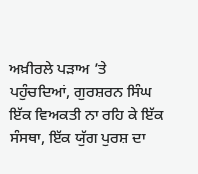ਅਖ਼ੀਰਲੇ ਪੜਾਅ ’ਤੇ ਪਹੁੰਚਦਿਆਂ, ਗੁਰਸ਼ਰਨ ਸਿੰਘ ਇੱਕ ਵਿਅਕਤੀ ਨਾ ਰਹਿ ਕੇ ਇੱਕ ਸੰਸਥਾ, ਇੱਕ ਯੁੱਗ ਪੁਰਸ਼ ਦਾ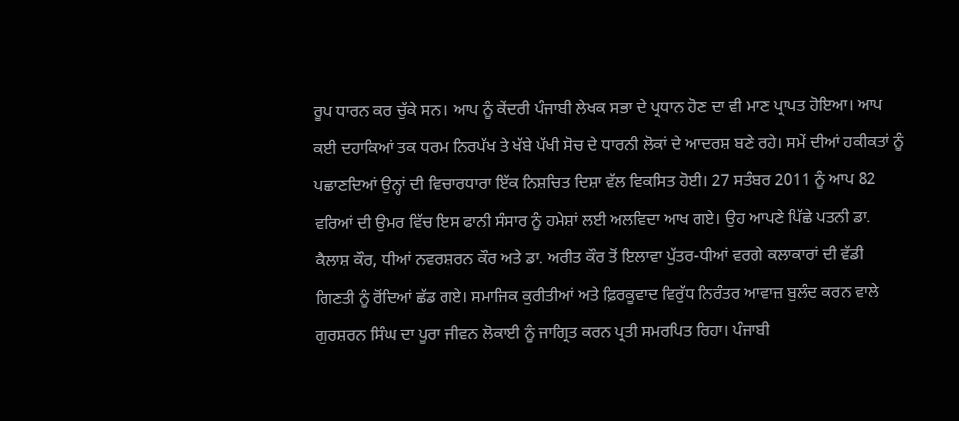ਰੂਪ ਧਾਰਨ ਕਰ ਚੁੱਕੇ ਸਨ। ਆਪ ਨੂੰ ਕੇਂਦਰੀ ਪੰਜਾਬੀ ਲੇਖਕ ਸਭਾ ਦੇ ਪ੍ਰਧਾਨ ਹੋਣ ਦਾ ਵੀ ਮਾਣ ਪ੍ਰਾਪਤ ਹੋਇਆ। ਆਪ ਕਈ ਦਹਾਕਿਆਂ ਤਕ ਧਰਮ ਨਿਰਪੱਖ ਤੇ ਖੱਬੇ ਪੱਖੀ ਸੋਚ ਦੇ ਧਾਰਨੀ ਲੋਕਾਂ ਦੇ ਆਦਰਸ਼ ਬਣੇ ਰਹੇ। ਸਮੇਂ ਦੀਆਂ ਹਕੀਕਤਾਂ ਨੂੰ ਪਛਾਣਦਿਆਂ ਉਨ੍ਹਾਂ ਦੀ ਵਿਚਾਰਧਾਰਾ ਇੱਕ ਨਿਸ਼ਚਿਤ ਦਿਸ਼ਾ ਵੱਲ ਵਿਕਸਿਤ ਹੋਈ। 27 ਸਤੰਬਰ 2011 ਨੂੰ ਆਪ 82 ਵਰਿਆਂ ਦੀ ਉਮਰ ਵਿੱਚ ਇਸ ਫਾਨੀ ਸੰਸਾਰ ਨੂੰ ਹਮੇਸ਼ਾਂ ਲਈ ਅਲਵਿਦਾ ਆਖ ਗਏ। ਉਹ ਆਪਣੇ ਪਿੱਛੇ ਪਤਨੀ ਡਾ. ਕੈਲਾਸ਼ ਕੌਰ, ਧੀਆਂ ਨਵਰਸ਼ਰਨ ਕੌਰ ਅਤੇ ਡਾ. ਅਰੀਤ ਕੌਰ ਤੋਂ ਇਲਾਵਾ ਪੁੱਤਰ-ਧੀਆਂ ਵਰਗੇ ਕਲਾਕਾਰਾਂ ਦੀ ਵੱਡੀ ਗਿਣਤੀ ਨੂੰ ਰੋਂਦਿਆਂ ਛੱਡ ਗਏ। ਸਮਾਜਿਕ ਕੁਰੀਤੀਆਂ ਅਤੇ ਫ਼ਿਰਕੂਵਾਦ ਵਿਰੁੱਧ ਨਿਰੰਤਰ ਆਵਾਜ਼ ਬੁਲੰਦ ਕਰਨ ਵਾਲੇ ਗੁਰਸ਼ਰਨ ਸਿੰਘ ਦਾ ਪੂਰਾ ਜੀਵਨ ਲੋਕਾਈ ਨੂੰ ਜਾਗ੍ਰਿਤ ਕਰਨ ਪ੍ਰਤੀ ਸਮਰਪਿਤ ਰਿਹਾ। ਪੰਜਾਬੀ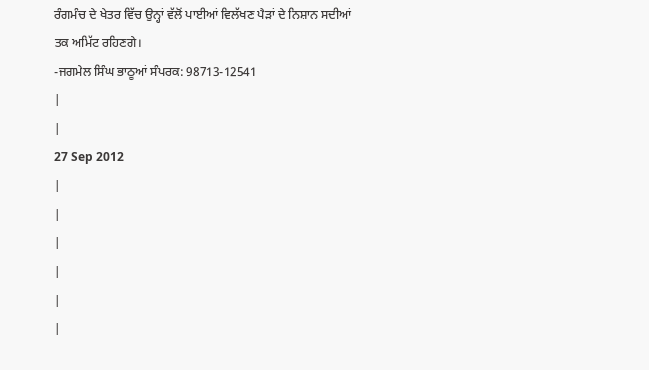ਰੰਗਮੰਚ ਦੇ ਖੇਤਰ ਵਿੱਚ ਉਨ੍ਹਾਂ ਵੱਲੋਂ ਪਾਈਆਂ ਵਿਲੱਖਣ ਪੈੜਾਂ ਦੇ ਨਿਸ਼ਾਨ ਸਦੀਆਂ ਤਕ ਅਮਿੱਟ ਰਹਿਣਗੇ।
-ਜਗਮੇਲ ਸਿੰਘ ਭਾਠੂਆਂ ਸੰਪਰਕ: 98713-12541
|
|
27 Sep 2012
|
|
|
|
|
|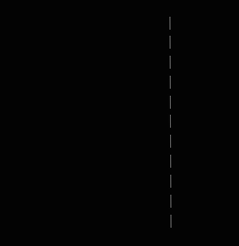|
|
|
|
|
|
|
|
|
|
|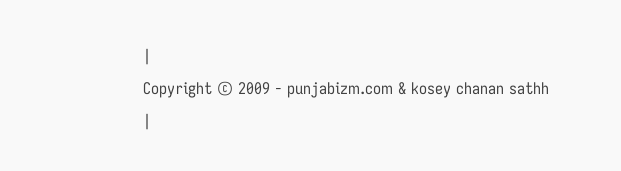|
Copyright © 2009 - punjabizm.com & kosey chanan sathh
|